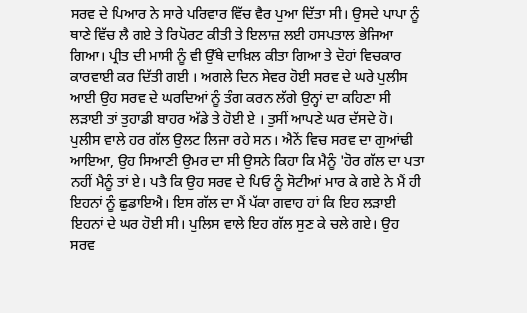ਸਰਵ ਦੇ ਪਿਆਰ ਨੇ ਸਾਰੇ ਪਰਿਵਾਰ ਵਿੱਚ ਵੈਰ ਪੁਆ ਦਿੱਤਾ ਸੀ। ਉਸਦੇ ਪਾਪਾ ਨੂੰ ਥਾਣੇ ਵਿੱਚ ਲੈ ਗਏ ਤੇ ਰਿਪੋਰਟ ਕੀਤੀ ਤੇ ਇਲਾਜ਼ ਲਈ ਹਸਪਤਾਲ ਭੇਜਿਆ ਗਿਆ। ਪ੍ਰੀਤ ਦੀ ਮਾਸੀ ਨੂੰ ਵੀ ਉੱਥੇ ਦਾਖ਼ਿਲ ਕੀਤਾ ਗਿਆ ਤੇ ਦੋਹਾਂ ਵਿਚਕਾਰ ਕਾਰਵਾਈ ਕਰ ਦਿੱਤੀ ਗਈ । ਅਗਲੇ ਦਿਨ ਸੇਵਰ ਹੋਈ ਸਰਵ ਦੇ ਘਰੇ ਪੁਲੀਸ ਆਈ ਉਹ ਸਰਵ ਦੇ ਘਰਦਿਆਂ ਨੂੰ ਤੰਗ ਕਰਨ ਲੱਗੇ ਉਨ੍ਹਾਂ ਦਾ ਕਹਿਣਾ ਸੀ ਲੜਾਈ ਤਾਂ ਤੁਹਾਡੀ ਬਾਹਰ ਅੱਡੇ ਤੇ ਹੋਈ ਏ । ਤੁਸੀਂ ਆਪਣੇ ਘਰ ਦੱਸਦੇ ਹੋ। ਪੁਲੀਸ ਵਾਲੇ ਹਰ ਗੱਲ ਉਲਟ ਲਿਜਾ ਰਹੇ ਸਨ। ਐਨੇਂ ਵਿਚ ਸਰਵ ਦਾ ਗੁਆਂਢੀ ਆਇਆ, ਉਹ ਸਿਆਣੀ ਉਮਰ ਦਾ ਸੀ ਉਸਨੇ ਕਿਹਾ ਕਿ ਮੈਨੂੰ 'ਹੋਰ ਗੱਲ ਦਾ ਪਤਾ ਨਹੀਂ ਮੈਨੂੰ ਤਾਂ ਏ। ਪਤੈ ਕਿ ਉਹ ਸਰਵ ਦੇ ਪਿਓ ਨੂੰ ਸੋਟੀਆਂ ਮਾਰ ਕੇ ਗਏ ਨੇ ਮੈਂ ਹੀ ਇਹਨਾਂ ਨੂੰ ਛੁਡਾਇਐ। ਇਸ ਗੱਲ ਦਾ ਮੈਂ ਪੱਕਾ ਗਵਾਹ ਹਾਂ ਕਿ ਇਹ ਲੜਾਈ ਇਹਨਾਂ ਦੇ ਘਰ ਹੋਈ ਸੀ। ਪੁਲਿਸ ਵਾਲੇ ਇਹ ਗੱਲ ਸੁਣ ਕੇ ਚਲੇ ਗਏ। ਉਹ ਸਰਵ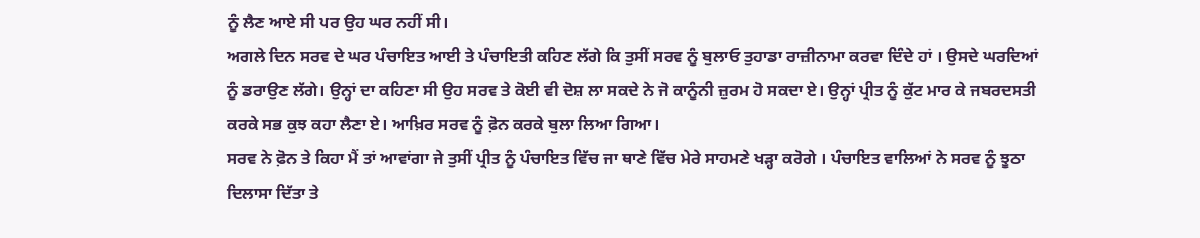ਨੂੰ ਲੈਣ ਆਏ ਸੀ ਪਰ ਉਹ ਘਰ ਨਹੀਂ ਸੀ।
ਅਗਲੇ ਦਿਨ ਸਰਵ ਦੇ ਘਰ ਪੰਚਾਇਤ ਆਈ ਤੇ ਪੰਚਾਇਤੀ ਕਹਿਣ ਲੱਗੇ ਕਿ ਤੁਸੀਂ ਸਰਵ ਨੂੰ ਬੁਲਾਓ ਤੁਹਾਡਾ ਰਾਜ਼ੀਨਾਮਾ ਕਰਵਾ ਦਿੰਦੇ ਹਾਂ । ਉਸਦੇ ਘਰਦਿਆਂ ਨੂੰ ਡਰਾਉਣ ਲੱਗੇ। ਉਨ੍ਹਾਂ ਦਾ ਕਹਿਣਾ ਸੀ ਉਹ ਸਰਵ ਤੇ ਕੋਈ ਵੀ ਦੋਸ਼ ਲਾ ਸਕਦੇ ਨੇ ਜੋ ਕਾਨੂੰਨੀ ਜ਼ੁਰਮ ਹੋ ਸਕਦਾ ਏ। ਉਨ੍ਹਾਂ ਪ੍ਰੀਤ ਨੂੰ ਕੁੱਟ ਮਾਰ ਕੇ ਜਬਰਦਸਤੀ ਕਰਕੇ ਸਭ ਕੁਝ ਕਹਾ ਲੈਣਾ ਏ। ਆਖ਼ਿਰ ਸਰਵ ਨੂੰ ਫ਼ੋਨ ਕਰਕੇ ਬੁਲਾ ਲਿਆ ਗਿਆ।
ਸਰਵ ਨੇ ਫ਼ੋਨ ਤੇ ਕਿਹਾ ਮੈਂ ਤਾਂ ਆਵਾਂਗਾ ਜੇ ਤੁਸੀਂ ਪ੍ਰੀਤ ਨੂੰ ਪੰਚਾਇਤ ਵਿੱਚ ਜਾ ਥਾਣੇ ਵਿੱਚ ਮੇਰੇ ਸਾਹਮਣੇ ਖੜ੍ਹਾ ਕਰੋਗੇ । ਪੰਚਾਇਤ ਵਾਲਿਆਂ ਨੇ ਸਰਵ ਨੂੰ ਝੂਠਾ ਦਿਲਾਸਾ ਦਿੱਤਾ ਤੇ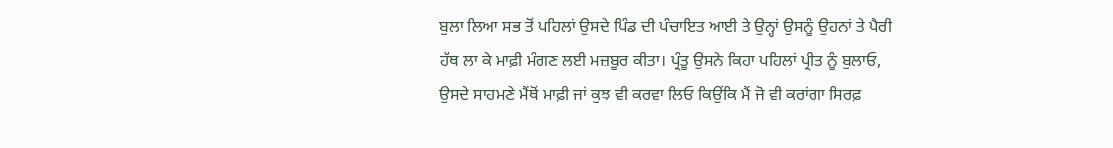ਬੁਲਾ ਲਿਆ ਸਭ ਤੋਂ ਪਹਿਲਾਂ ਉਸਦੇ ਪਿੰਡ ਦੀ ਪੰਚਾਇਤ ਆਈ ਤੇ ਉਨ੍ਹਾਂ ਉਸਨੂੰ ਉਹਨਾਂ ਤੇ ਪੈਰੀ ਹੱਥ ਲਾ ਕੇ ਮਾਫ਼ੀ ਮੰਗਣ ਲਈ ਮਜ਼ਬੂਰ ਕੀਤਾ। ਪ੍ਰੰਤੂ ਉਸਨੇ ਕਿਹਾ ਪਹਿਲਾਂ ਪ੍ਰੀਤ ਨੂੰ ਬੁਲਾਓ, ਉਸਦੇ ਸਾਹਮਣੇ ਮੈਂਥੋਂ ਮਾਫ਼ੀ ਜਾਂ ਕੁਝ ਵੀ ਕਰਵਾ ਲਿਓ ਕਿਉਂਕਿ ਮੈਂ ਜੋ ਵੀ ਕਰਾਂਗਾ ਸਿਰਫ਼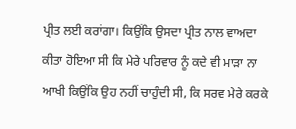ਪ੍ਰੀਤ ਲਈ ਕਰਾਂਗਾ। ਕਿਉਂਕਿ ਉਸਦਾ ਪ੍ਰੀਤ ਨਾਲ ਵਾਅਦਾ ਕੀਤਾ ਹੋਇਆ ਸੀ ਕਿ ਮੇਰੇ ਪਰਿਵਾਰ ਨੂੰ ਕਦੇ ਵੀ ਮਾੜਾ ਨਾ ਆਖੀ ਕਿਉਂਕਿ ਉਹ ਨਹੀਂ ਚਾਹੁੰਦੀ ਸੀ, ਕਿ ਸਰਵ ਮੇਰੇ ਕਰਕੇ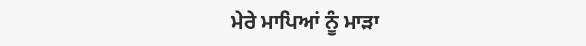ਮੇਰੇ ਮਾਪਿਆਂ ਨੂੰ ਮਾੜਾ